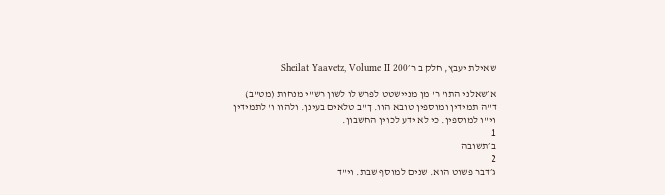שאילת יעבץ, חלק ב ר׳Sheilat Yaavetz, Volume II 200

א׳שאלני התו' ר' מן מניישטט לפרש לו לשון רש"י מנחות (מט"ב) ד"ה תמידין ומוספין טובא הוו. ך"ב טלאים בעינן. ולהוו ו' לתמידין וי"ו למוספין. כי לא ידע לכוין החשבון.
1
ב׳תשובה
2
ג׳דבר פשוט הוא. שנים למוסף שבת. וי"ד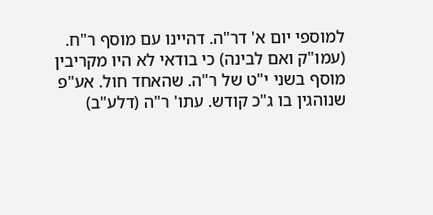למוספי יום א' דר"ה. דהיינו עם מוסף ר"ח. (עמו"ק ואם לבינה) כי בודאי לא היו מקריבין מוסף בשני י"ט של ר"ה. שהאחד חול. אע"פ שנוהגין בו ג"כ קודש. עתו' ר"ה (דלע"ב)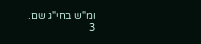ומ"ש בחי"ג שם.
3